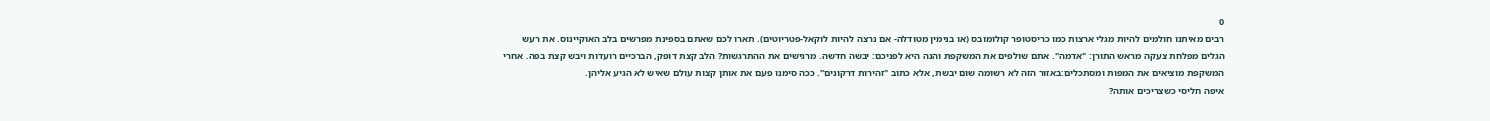0
רבים מאיתנו חולמים להיות מגלי ארצות כמו כריסטופר קולומובס (או בנימין מטודלה- אם נרצה להיות לוקאל-פטריוטים). תארו לכם שאתם בספינת מפרשים בלב האוקיינוס. את רעש הגלים מפלחת צעקה מראש התורן: "אדמה". אתם שולפים את המשקפת והנה היא לפניכם: יבשה חדשה. מרגישים את ההתרגשות? הלב קצת דופק, הברכיים רועדות ויבש קצת בפה. אחרי המשקפת מוציאים את המפות ומסתכלים:באזור הזה לא רשומה שום יבשת, אלא כתוב "זהירות דרקונים". ככה סימנו פעם את אותן קצות עולם שאיש לא הגיע אליהן.
איפה חליסי כשצריכים אותה?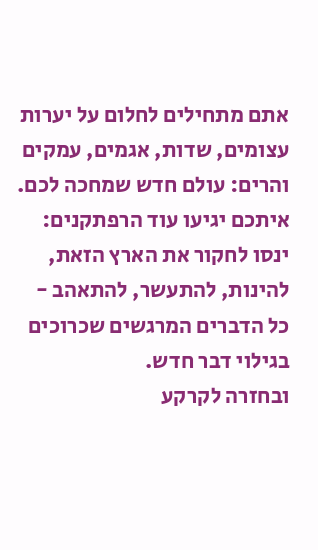אתם מתחילים לחלום על יערות עצומים, שדות, אגמים, עמקים והרים: עולם חדש שמחכה לכם. איתכם יגיעו עוד הרפתקנים: ינסו לחקור את הארץ הזאת, להינות, להתעשר, להתאהב - כל הדברים המרגשים שכרוכים בגילוי דבר חדש.
ובחזרה לקרקע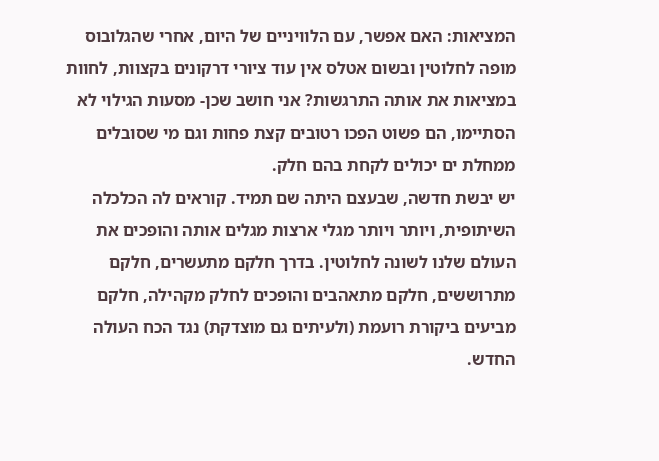המציאות: האם אפשר, עם הלוויניים של היום, אחרי שהגלובוס מופה לחלוטין ובשום אטלס אין עוד ציורי דרקונים בקצוות, לחוות במציאות את אותה התרגשות? אני חושב שכן- מסעות הגילוי לא הסתיימו, הם פשוט הפכו רטובים קצת פחות וגם מי שסובלים ממחלת ים יכולים לקחת בהם חלק.
יש יבשת חדשה, שבעצם היתה שם תמיד. קוראים לה הכלכלה השיתופית, ויותר ויותר מגלי ארצות מגלים אותה והופכים את העולם שלנו לשונה לחלוטין. בדרך חלקם מתעשרים, חלקם מתרוששים, חלקם מתאהבים והופכים לחלק מקהילה, חלקם מביעים ביקורת רועמת (ולעיתים גם מוצדקת) נגד הכח העולה החדש.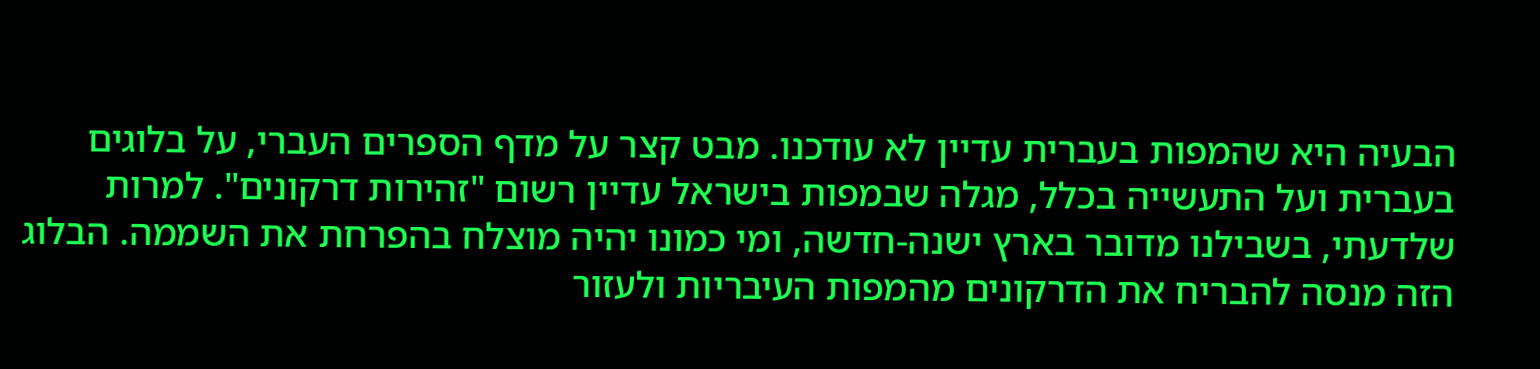הבעיה היא שהמפות בעברית עדיין לא עודכנו. מבט קצר על מדף הספרים העברי, על בלוגים בעברית ועל התעשייה בכלל, מגלה שבמפות בישראל עדיין רשום "זהירות דרקונים". למרות שלדעתי, בשבילנו מדובר בארץ ישנה-חדשה, ומי כמונו יהיה מוצלח בהפרחת את השממה. הבלוג הזה מנסה להבריח את הדרקונים מהמפות העיבריות ולעזור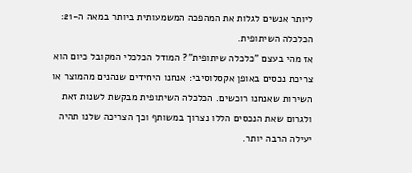ליותר אנשים לגלות את המהפכה המשמעותית ביותר במאה ה-21: הכלכלה השיתופית.
אז מהי בעצם "כלכלה שיתופית"? המודל הכלכלי המקובל כיום הוא צריכת נכסים באופן אקסלוסיבי: אנחנו היחידים שנהנים מהמוצר או השירות שאנחנו רוכשים. הכלכלה השיתופית מבקשת לשנות זאת ולגרום שאת הנכסים הללו נצרוך במשותף וכך הצריכה שלנו תהיה יעילה הרבה יותר.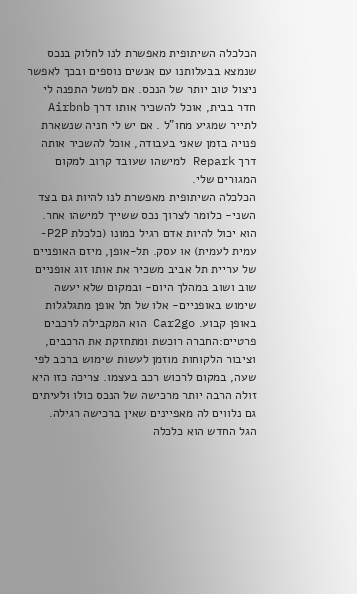הכלכלה השיתופית מאפשרת לנו לחלוק בנכס שנמצא בבעלותנו עם אנשים נוספים ובכך לאפשר ניצול טוב יותר של הנכס. אם למשל התפנה לי חדר בבית, אוכל להשכיר אותו דרך Airbnb לתייר שמגיע מחו"ל . אם יש לי חניה שנשארת פנויה בזמן שאני בעבודה, אוכל להשכיר אותה דרך Repark למישהו שעובד קרוב למקום המגורים שלי.
הכלכלה השיתופית מאפשרת לנו להיות גם בצד השני- כלומר לצרוך נכס ששייך למישהו אחר. הוא יכול להיות אדם רגיל כמונו (כלכלת P2P- עמית לעמית) או עסק. תל-אופן, מיזם האופניים של עריית תל אביב משכיר את אותו זוג אופניים שוב ושוב במהלך היום- ובמקום שלא יעשה שימוש באופניים- אלו של תל אופן מתגלגלות באופן קבוע. Car2go הוא המקבילה לרכבים פרטיים:החברה רוכשת ומתחזקת את הרכבים, וציבור הלקוחות מוזמן לעשות שימוש ברכב לפי שעה, במקום לרכוש רכב בעצמו. צריכה כזו היא זולה הרבה יותר מרכישה של הנכס כולו ולעיתים גם נלווים לה מאפיינים שאין ברכישה רגילה.
הגל החדש הוא כלכלה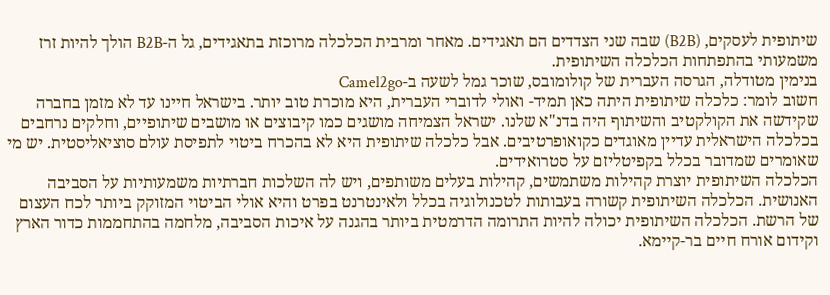שיתופית לעסקים, (B2B) שבה שני הצדדים הם תאגידים. מאחר ומרבית הכלכלה מרוכזת בתאגידים, גל ה-B2B הולך להיות זרז משמעותי בהתפתחות הכלכלה השיתופית.
בנימין מטודלה, הגרסה העברית של קולומובס, שוכר גמל לשעה ב-Camel2go
חשוב לומר: כלכלה שיתופית היתה כאן תמיד- ואולי לדוברי העברית, היא מוכרת טוב יותר. בישראל חיינו עד לא מזמן בחברה שקידשה את הקולקטיב והשיתוף היה בדנ"א שלנו. ישראל הצמיחה מושגים כמו קיבוצים או מושבים שיתופיים, וחלקים נרחבים בכלכלה הישראלית עדיין מאוגדים כקואופרטיבים. אבל כלכלה שיתופית היא לא בהכרח ביטוי לתפיסת עולם סוציאליסטית. יש מי שאומרים שמדובר בכלל בקפיטליזם על סטרואידים.
הכלכלה השיתופית יוצרת קהילות משתמשים, קהילות בעלים משותפים, ויש לה השלכות חברתיות משמעותיות על הסביבה האנושית. הכלכלה השיתופית קשורה בעבותות לטכנולוגיה בכלל ולאינטרנט בפרט והיא אולי הביטוי המזוקק ביותר לכח העצום של הרשת. הכלכלה השיתופית יכולה להיות התרומה הדרמטית ביותר בהגנה על איכות הסביבה, מלחמה בהתחממות כדור הארץ וקידום אורח חיים בר-קיימא.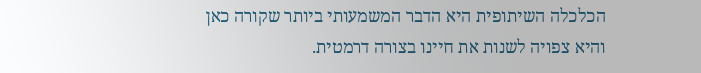הכלכלה השיתופית היא הדבר המשמעותי ביותר שקורה כאן והיא צפויה לשנות את חיינו בצורה דרמטית.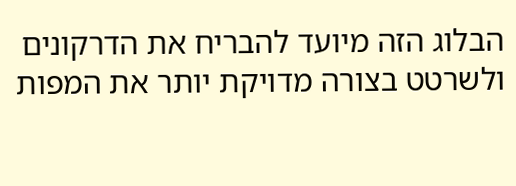הבלוג הזה מיועד להבריח את הדרקונים ולשרטט בצורה מדויקת יותר את המפות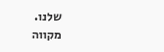שלנו.
מקווה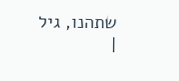שתהנו, גיל
|